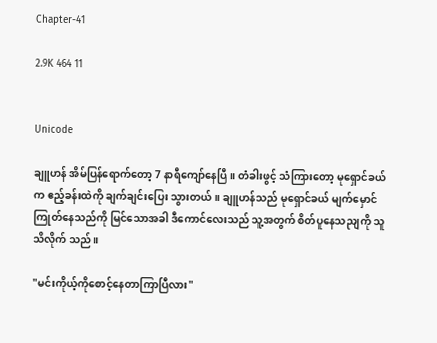Chapter-41

2.9K 464 11


Unicode

ချူဟန် အိမ်ပြန်ရောက်တော့ 7 နာရီကျော်နေပြီ။ တံခါးဖွင့် သံကြားတော့ မုရှောင်ခယ်က ဧည့်ခန်းထဲကို ချက်ချင်းပြေး သွားတယ်။ ချူဟန်သည် မုရှောင်ခယ် မျက်မှောင်ကြုတ်နေသည်ကို မြင်သောအခါ ဒီကောင်လေးသည် သူ့အတွက် စိတ်ပူနေသညျကို သူသိလိုက် သည်။

"မင်းကိုယ့်ကိုစောင့်နေတာကြာပြီလား"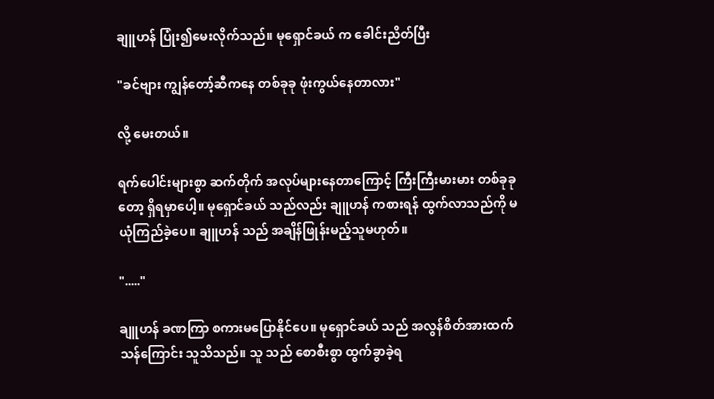ချူဟန် ပြုံး၍မေးလိုက်သည်။ မုရှောင်ခယ် က ခေါင်းညိတ်ပြီး

"ခင်ဗျား ကျွန်တော့်ဆီကနေ တစ်ခုခု ဖုံးကွယ်နေတာလား"

လို့ မေးတယ်။

ရက်ပေါင်းများစွာ ဆက်တိုက် အလုပ်များနေတာကြောင့် ကြီးကြီးမားမား တစ်ခုခုတော့ ရှိရမှာပေါ့။ မုရှောင်ခယ် သည်လည်း ချူဟန် ကစားရန် ထွက်လာသည်ကို မယုံကြည်ခဲ့ပေ။ ချူဟန် သည် အချိန်ဖြုန်းမည့်သူမဟုတ်။

"....."

ချူဟန် ခဏကြာ စကားမပြောနိုင်ပေ။ မုရှောင်ခယ် သည် အလွန်စိတ်အားထက်သန်ကြောင်း သူသိသည်။ သူ သည် စောစီးစွာ ထွက်ခွာခဲ့ရ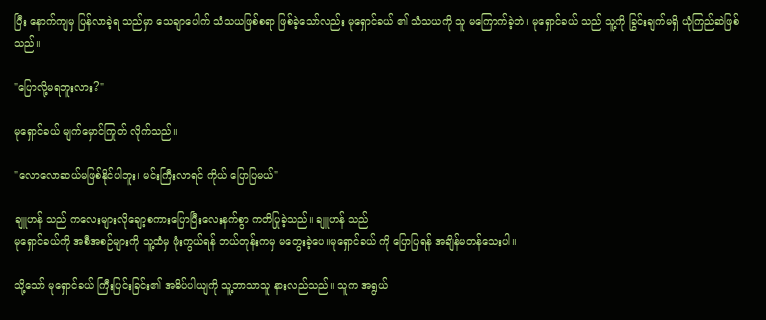ပြီး နောက်ကျမှ ပြန်လာခဲ့ရ သည်မှာ သေချာပေါက် သံသယဖြစ်စရာ ဖြစ်ခဲ့သော်လည်း မုရှောင်ခယ် ၏ သံသယကို သူ မကြောက်ခဲ့ဘဲ၊ မုရှောင်ခယ် သည် သူ့ကို ခြွင်းချက်မရှိ ယုံကြည်ဆဲဖြစ်သည်။

"ပြောလို့မရဘူးလား?"

မုရှောင်ခယ် မျက်မှောင်ကြုတ် လိုက်သည်။

"လောလောဆယ်မဖြစ်နိုင်ပါဘူး၊ မင်းကြီးလာရင် ကိုယ် ပြောပြမယ်"

ချူဟန် သည် ကလေးများလိုချော့စကားပြောပြီးလေးနက်စွာ ကတိပြုခဲ့သည်။ ချူဟန် သည်
မုရှောင်ခယ်ကို အစီအစဉ်များကို သူ့ထံမှ ဖုံးကွယ်ရန် ဘယ်တုန်းကမှ မတွေးခဲ့ပေ။မုရှောင်ခယ် ကို ပြောပြရန် အချိန်မတန်သေးပါ။

သို့သော် မုရှောင်ခယ် ကြီးပြင်းခြင်း၏ အဓိပ်ပါယျကို သူ့ဘာသာသူ နားလည်သည်။ သူက အရွယ်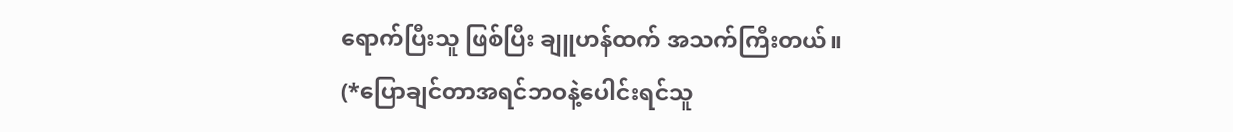ရောက်ပြီးသူ ဖြစ်ပြီး ချူဟန်ထက် အသက်ကြီးတယ်။
(*ပြောချင်တာအရင်ဘဝနဲ့ပေါင်းရင်သူ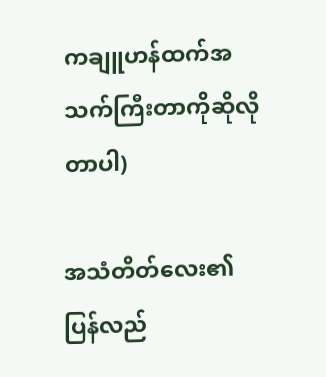ကချူဟန်ထက်အသက်ကြီးတာကိုဆိုလိုတာပါ)

အသံတိတ်လေး၏ပြန်လည်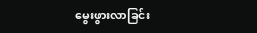မွေးဖွားလာခြင်း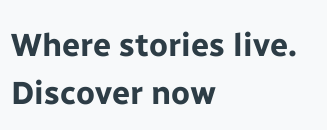Where stories live. Discover now